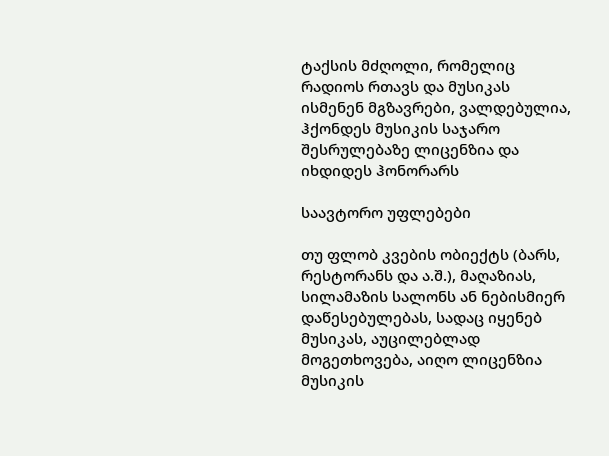ტაქსის მძღოლი, რომელიც რადიოს რთავს და მუსიკას ისმენენ მგზავრები, ვალდებულია, ჰქონდეს მუსიკის საჯარო შესრულებაზე ლიცენზია და იხდიდეს ჰონორარს

საავტორო უფლებები

თუ ფლობ კვების ობიექტს (ბარს, რესტორანს და ა.შ.), მაღაზიას, სილამაზის სალონს ან ნებისმიერ დაწესებულებას, სადაც იყენებ მუსიკას, აუცილებლად მოგეთხოვება, აიღო ლიცენზია მუსიკის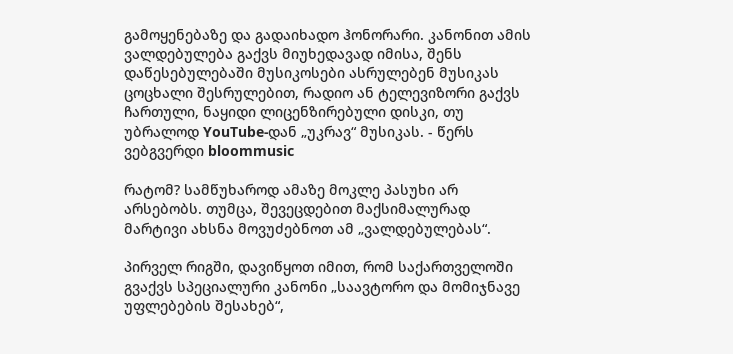გამოყენებაზე და გადაიხადო ჰონორარი. კანონით ამის ვალდებულება გაქვს მიუხედავად იმისა, შენს დაწესებულებაში მუსიკოსები ასრულებენ მუსიკას ცოცხალი შესრულებით, რადიო ან ტელევიზორი გაქვს ჩართული, ნაყიდი ლიცენზირებული დისკი, თუ უბრალოდ YouTube-დან „უკრავ“ მუსიკას. - წერს ვებგვერდი bloommusic

რატომ? სამწუხაროდ ამაზე მოკლე პასუხი არ არსებობს. თუმცა, შევეცდებით მაქსიმალურად მარტივი ახსნა მოვუძებნოთ ამ „ვალდებულებას“.

პირველ რიგში, დავიწყოთ იმით, რომ საქართველოში გვაქვს სპეციალური კანონი „საავტორო და მომიჯნავე უფლებების შესახებ“,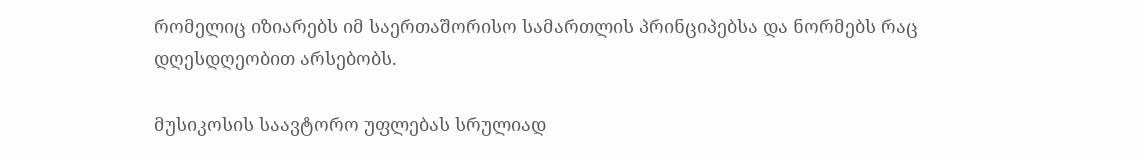რომელიც იზიარებს იმ საერთაშორისო სამართლის პრინციპებსა და ნორმებს რაც დღესდღეობით არსებობს.

მუსიკოსის საავტორო უფლებას სრულიად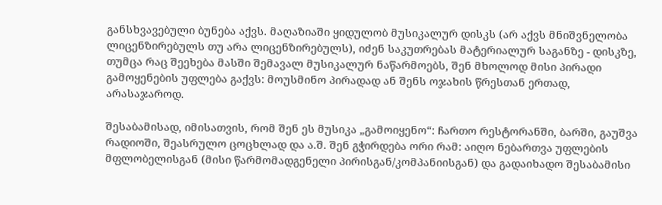განსხვავებული ბუნება აქვს. მაღაზიაში ყიდულობ მუსიკალურ დისკს (არ აქვს მნიშვნელობა ლიცენზირებულს თუ არა ლიცენზირებულს), იძენ საკუთრებას მატერიალურ საგანზე - დისკზე, თუმცა რაც შეეხება მასში შემავალ მუსიკალურ ნაწარმოებს, შენ მხოლოდ მისი პირადი გამოყენების უფლება გაქვს: მოუსმინო პირადად ან შენს ოჯახის წრესთან ერთად, არასაჯაროდ.

შესაბამისად, იმისათვის, რომ შენ ეს მუსიკა „გამოიყენო“: ჩართო რესტორანში, ბარში, გაუშვა რადიოში, შეასრულო ცოცხლად და ა.შ. შენ გჭირდება ორი რამ: აიღო ნებართვა უფლების მფლობელისგან (მისი წარმომადგენელი პირისგან/კომპანიისგან) და გადაიხადო შესაბამისი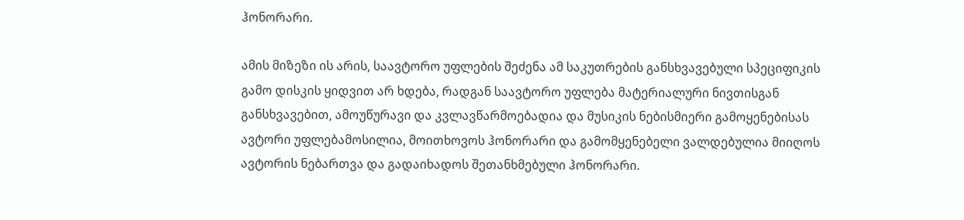ჰონორარი.

ამის მიზეზი ის არის, საავტორო უფლების შეძენა ამ საკუთრების განსხვავებული სპეციფიკის გამო დისკის ყიდვით არ ხდება, რადგან საავტორო უფლება მატერიალური ნივთისგან განსხვავებით, ამოუწურავი და კვლავწარმოებადია და მუსიკის ნებისმიერი გამოყენებისას ავტორი უფლებამოსილია, მოითხოვოს ჰონორარი და გამომყენებელი ვალდებულია მიიღოს ავტორის ნებართვა და გადაიხადოს შეთანხმებული ჰონორარი.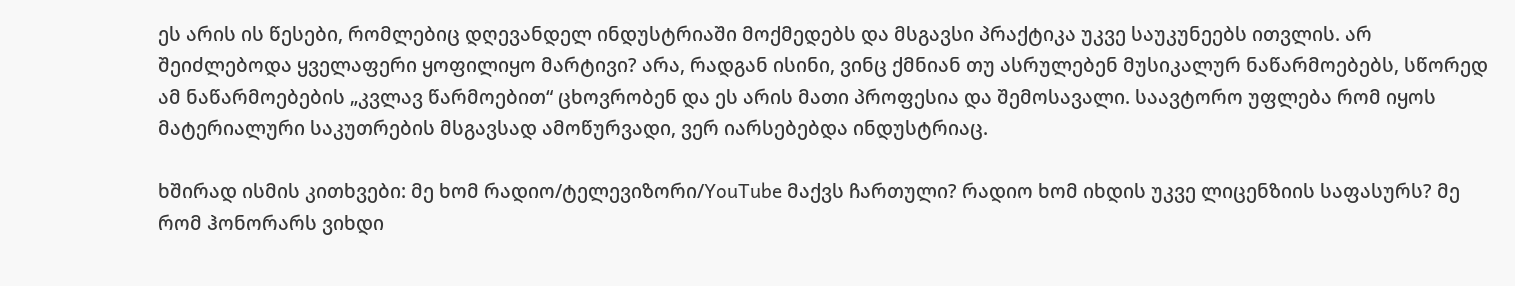ეს არის ის წესები, რომლებიც დღევანდელ ინდუსტრიაში მოქმედებს და მსგავსი პრაქტიკა უკვე საუკუნეებს ითვლის. არ შეიძლებოდა ყველაფერი ყოფილიყო მარტივი? არა, რადგან ისინი, ვინც ქმნიან თუ ასრულებენ მუსიკალურ ნაწარმოებებს, სწორედ ამ ნაწარმოებების „კვლავ წარმოებით“ ცხოვრობენ და ეს არის მათი პროფესია და შემოსავალი. საავტორო უფლება რომ იყოს მატერიალური საკუთრების მსგავსად ამოწურვადი, ვერ იარსებებდა ინდუსტრიაც.

ხშირად ისმის კითხვები: მე ხომ რადიო/ტელევიზორი/YouTube მაქვს ჩართული? რადიო ხომ იხდის უკვე ლიცენზიის საფასურს? მე რომ ჰონორარს ვიხდი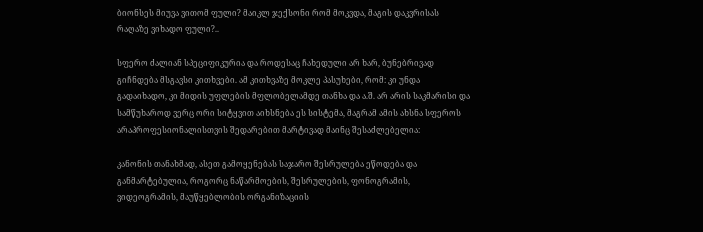ბიონსეს მიუვა ვითომ ფული? მაიკლ ჯექსონი რომ მოკვდა, მაგის დაკვრისას რაღაზე ვიხადო ფული?..

სფერო ძალიან სპეციფიკურია და როდესაც ჩახედული არ ხარ, ბუნებრივად გიჩნდება მსგავსი კითხვები. ამ კითხვაზე მოკლე პასუხები, რომ: კი უნდა გადაიხადო, კი მიდის უფლების მფლობელამდე თანხა და ა.შ. არ არის საკმარისი და სამწუხაროდ ვერც ორი სიტყვით აიხსნება ეს სისტემა, მაგრამ ამის ახსნა სფეროს არაპროფესიონალისთვის შედარებით მარტივად მაინც შესაძლებელია:

კანონის თანახმად, ასეთ გამოყენებას საჯარო შესრულება ეწოდება და განმარტებულია, როგორც ნაწარმოების, შესრულების, ფონოგრამის, ვიდეოგრამის, მაუწყებლობის ორგანიზაციის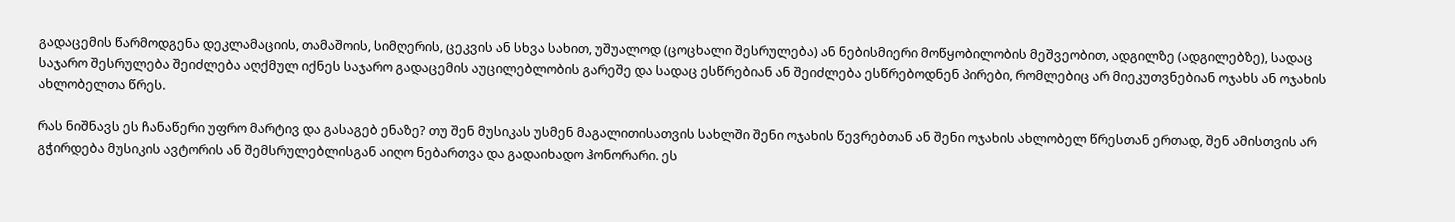გადაცემის წარმოდგენა დეკლამაციის, თამაშოის, სიმღერის, ცეკვის ან სხვა სახით, უშუალოდ (ცოცხალი შესრულება) ან ნებისმიერი მოწყობილობის მეშვეობით, ადგილზე (ადგილებზე), სადაც საჯარო შესრულება შეიძლება აღქმულ იქნეს საჯარო გადაცემის აუცილებლობის გარეშე და სადაც ესწრებიან ან შეიძლება ესწრებოდნენ პირები, რომლებიც არ მიეკუთვნებიან ოჯახს ან ოჯახის ახლობელთა წრეს.

რას ნიშნავს ეს ჩანაწერი უფრო მარტივ და გასაგებ ენაზე? თუ შენ მუსიკას უსმენ მაგალითისათვის სახლში შენი ოჯახის წევრებთან ან შენი ოჯახის ახლობელ წრესთან ერთად, შენ ამისთვის არ გჭირდება მუსიკის ავტორის ან შემსრულებლისგან აიღო ნებართვა და გადაიხადო ჰონორარი. ეს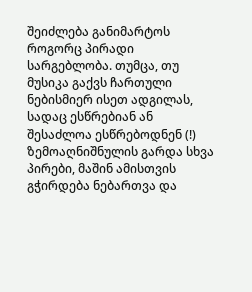შეიძლება განიმარტოს როგორც პირადი სარგებლობა. თუმცა, თუ მუსიკა გაქვს ჩართული ნებისმიერ ისეთ ადგილას, სადაც ესწრებიან ან შესაძლოა ესწრებოდნენ (!) ზემოაღნიშნულის გარდა სხვა პირები, მაშინ ამისთვის გჭირდება ნებართვა და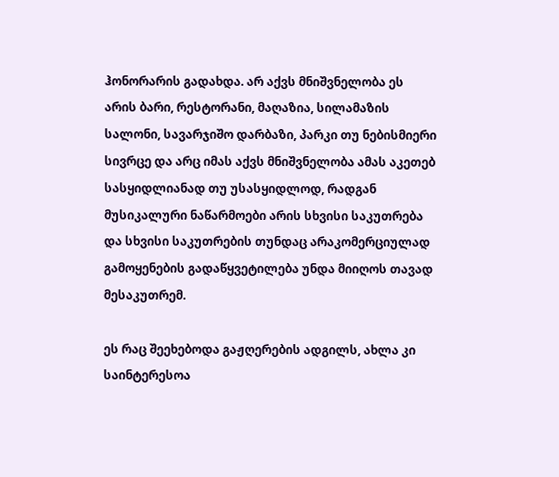ჰონორარის გადახდა. არ აქვს მნიშვნელობა ეს არის ბარი, რესტორანი, მაღაზია, სილამაზის სალონი, სავარჯიშო დარბაზი, პარკი თუ ნებისმიერი სივრცე და არც იმას აქვს მნიშვნელობა ამას აკეთებ სასყიდლიანად თუ უსასყიდლოდ, რადგან  მუსიკალური ნაწარმოები არის სხვისი საკუთრება და სხვისი საკუთრების თუნდაც არაკომერციულად გამოყენების გადაწყვეტილება უნდა მიიღოს თავად მესაკუთრემ.

ეს რაც შეეხებოდა გაჟღერების ადგილს, ახლა კი საინტერესოა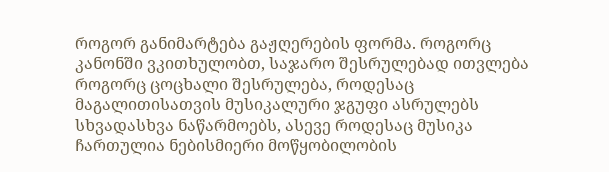როგორ განიმარტება გაჟღერების ფორმა. როგორც კანონში ვკითხულობთ, საჯარო შესრულებად ითვლება როგორც ცოცხალი შესრულება, როდესაც მაგალითისათვის მუსიკალური ჯგუფი ასრულებს სხვადასხვა ნაწარმოებს, ასევე როდესაც მუსიკა ჩართულია ნებისმიერი მოწყობილობის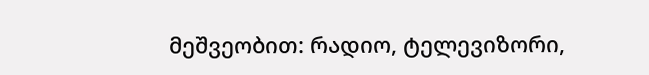მეშვეობით: რადიო, ტელევიზორი,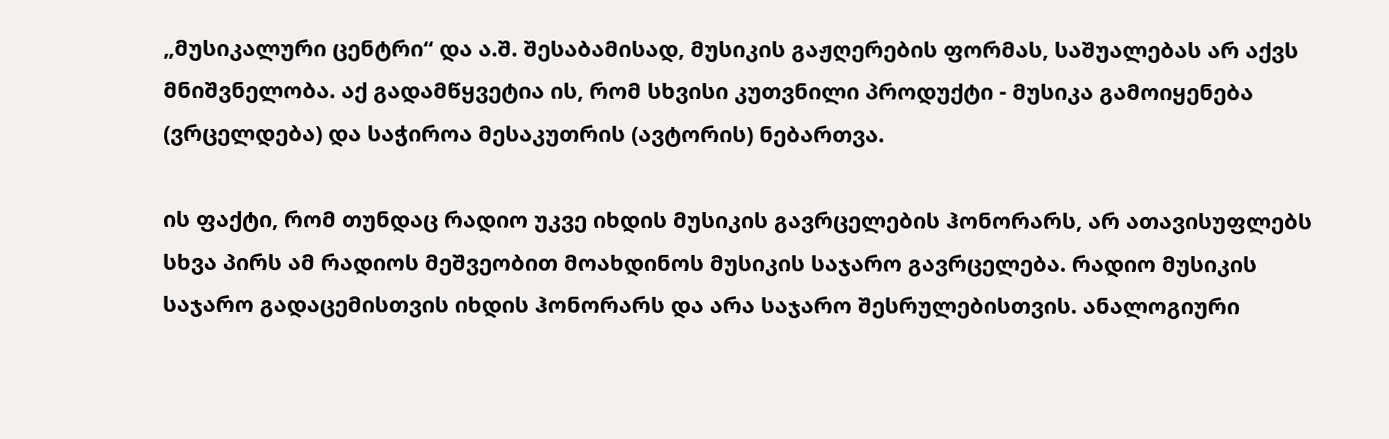„მუსიკალური ცენტრი“ და ა.შ. შესაბამისად, მუსიკის გაჟღერების ფორმას, საშუალებას არ აქვს მნიშვნელობა. აქ გადამწყვეტია ის, რომ სხვისი კუთვნილი პროდუქტი - მუსიკა გამოიყენება (ვრცელდება) და საჭიროა მესაკუთრის (ავტორის) ნებართვა.

ის ფაქტი, რომ თუნდაც რადიო უკვე იხდის მუსიკის გავრცელების ჰონორარს, არ ათავისუფლებს სხვა პირს ამ რადიოს მეშვეობით მოახდინოს მუსიკის საჯარო გავრცელება. რადიო მუსიკის საჯარო გადაცემისთვის იხდის ჰონორარს და არა საჯარო შესრულებისთვის. ანალოგიური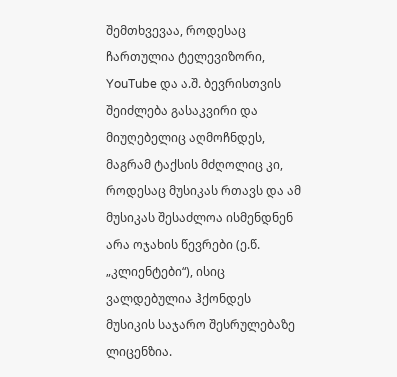შემთხვევაა, როდესაც ჩართულია ტელევიზორი, YouTube და ა.შ. ბევრისთვის შეიძლება გასაკვირი და მიუღებელიც აღმოჩნდეს, მაგრამ ტაქსის მძღოლიც კი, როდესაც მუსიკას რთავს და ამ მუსიკას შესაძლოა ისმენდნენ არა ოჯახის წევრები (ე.წ. „კლიენტები“), ისიც ვალდებულია ჰქონდეს მუსიკის საჯარო შესრულებაზე ლიცენზია.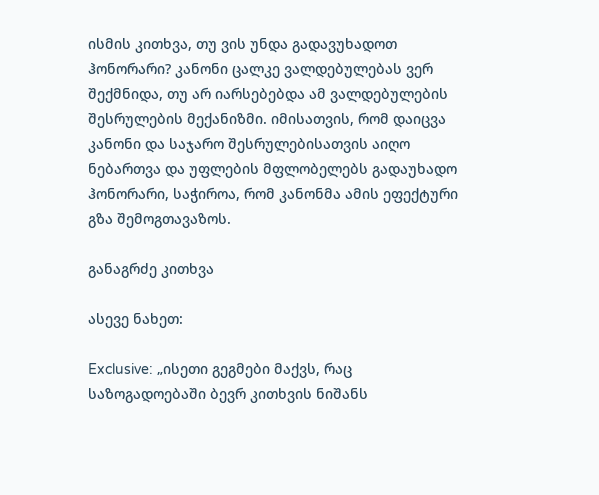ისმის კითხვა, თუ ვის უნდა გადავუხადოთ ჰონორარი? კანონი ცალკე ვალდებულებას ვერ შექმნიდა, თუ არ იარსებებდა ამ ვალდებულების შესრულების მექანიზმი. იმისათვის, რომ დაიცვა კანონი და საჯარო შესრულებისათვის აიღო ნებართვა და უფლების მფლობელებს გადაუხადო ჰონორარი, საჭიროა, რომ კანონმა ამის ეფექტური გზა შემოგთავაზოს.

განაგრძე კითხვა

ასევე ნახეთ:

Exclusive: „ისეთი გეგმები მაქვს, რაც საზოგადოებაში ბევრ კითხვის ნიშანს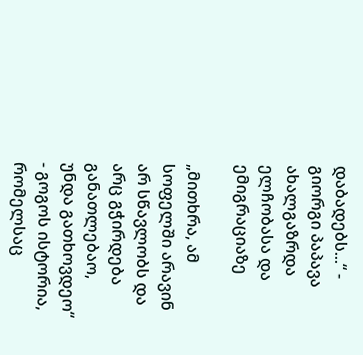დაბადებს...“ - გიორგი პაპავა ახალგაზრდა ელჩობასა და ემიგრაციაზე

„მითხრა, ამ სოფელში არავინ არ სწავლობს და არც გჭირდება განათლებაო, უნდა გათხოვდეო“ - გოგოს ისტორია, რომელსაც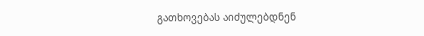გათხოვებას აიძულებდნენ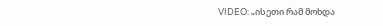VIDEO: „ისეთი რამ მოხდა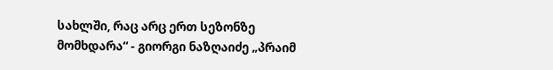სახლში, რაც არც ერთ სეზონზე მომხდარა“ - გიორგი ნაზღაიძე „პრაიმ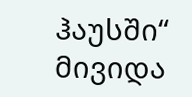ჰაუსში“ მივიდა